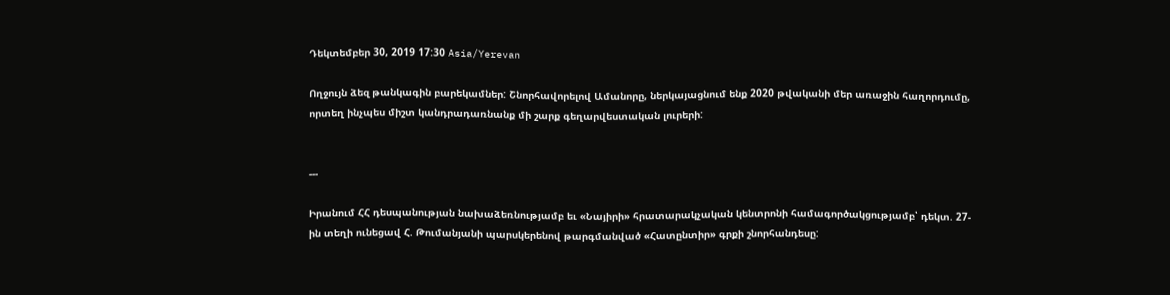Դեկտեմբեր 30, 2019 17:30 Asia/Yerevan

Ողջույն ձեզ թանկագին բարեկամներ: Շնորհավորելով Ամանորը, ներկայացնում ենք 2020 թվականի մեր առաջին հաղորդումը, որտեղ ինչպես միշտ կանդրադառնանք մի շարք գեղարվեստական լուրերի:


---

Իրանում ՀՀ դեսպանության նախաձեռնությամբ եւ «Նայիրի» հրատարակչական կենտրոնի համագործակցությամբ՝ դեկտ. 27-ին տեղի ունեցավ Հ. Թումանյանի պարսկերենով թարգմանված «Հատընտիր» գրքի շնորհանդեսը: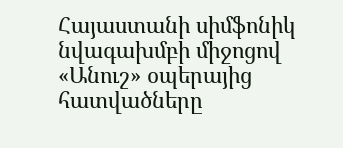Հայաստանի սիմֆոնիկ նվագախմբի միջոցով «Անուշ» օպերայից հատվածները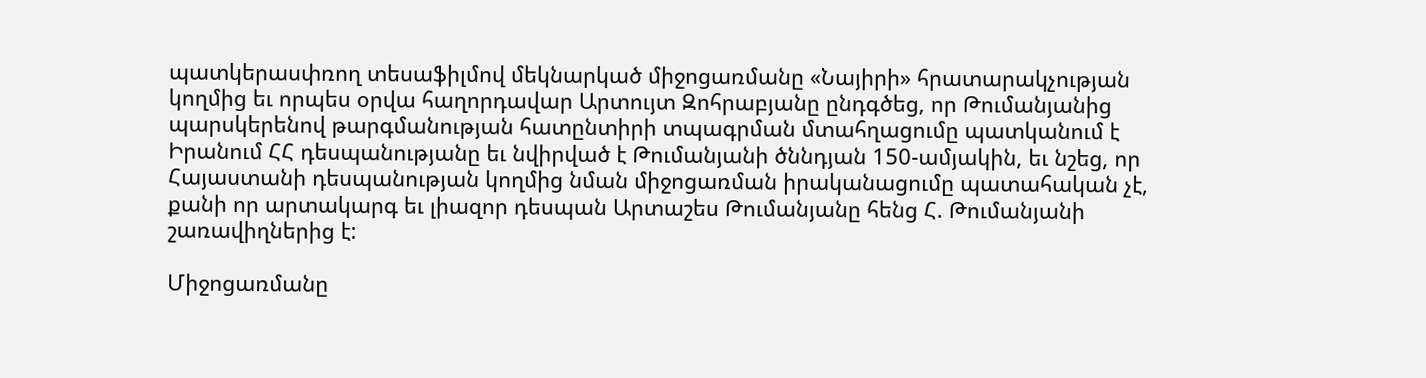պատկերասփռող տեսաֆիլմով մեկնարկած միջոցառմանը «Նայիրի» հրատարակչության կողմից եւ որպես օրվա հաղորդավար Արտույտ Զոհրաբյանը ընդգծեց, որ Թումանյանից պարսկերենով թարգմանության հատընտիրի տպագրման մտահղացումը պատկանում է Իրանում ՀՀ դեսպանությանը եւ նվիրված է Թումանյանի ծննդյան 150-ամյակին, եւ նշեց, որ Հայաստանի դեսպանության կողմից նման միջոցառման իրականացումը պատահական չէ, քանի որ արտակարգ եւ լիազոր դեսպան Արտաշես Թումանյանը հենց Հ. Թումանյանի շառավիղներից է:

Միջոցառմանը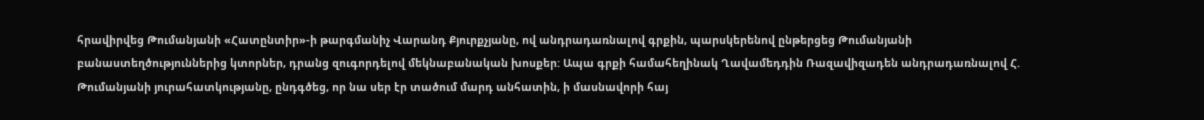հրավիրվեց Թումանյանի «Հատընտիր»-ի թարգմանիչ Վարանդ Քյուրքչյանը, ով անդրադառնալով գրքին, պարսկերենով ընթերցեց Թումանյանի բանաստեղծություններից կտորներ, դրանց զուգորդելով մեկնաբանական խոսքեր: Ապա գրքի համահեղինակ Ղավամեդդին Ռազավիզադեն անդրադառնալով Հ. Թումանյանի յուրահատկությանը, ընդգծեց, որ նա սեր էր տածում մարդ անհատին, ի մասնավորի հայ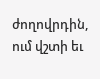ժողովրդին, ում վշտի եւ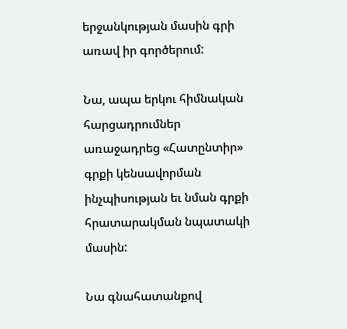երջանկության մասին գրի առավ իր գործերում:

Նա, ապա երկու հիմնական հարցադրումներ առաջադրեց «Հատընտիր» գրքի կենսավորման ինչպիսության եւ նման գրքի հրատարակման նպատակի մասին:

Նա գնահատանքով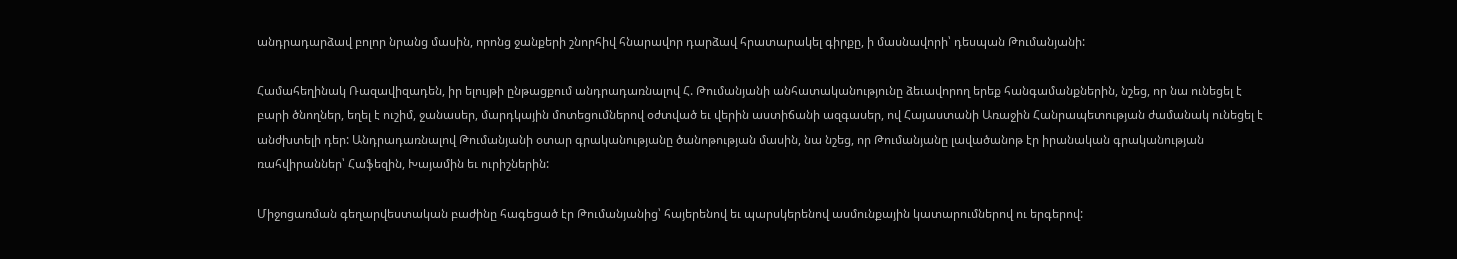անդրադարձավ բոլոր նրանց մասին, որոնց ջանքերի շնորհիվ հնարավոր դարձավ հրատարակել գիրքը, ի մասնավորի՝ դեսպան Թումանյանի:

Համահեղինակ Ռազավիզադեն, իր ելույթի ընթացքում անդրադառնալով Հ. Թումանյանի անհատականությունը ձեւավորող երեք հանգամանքներին, նշեց, որ նա ունեցել է բարի ծնողներ, եղել է ուշիմ, ջանասեր, մարդկային մոտեցումներով օժտված եւ վերին աստիճանի ազգասեր, ով Հայաստանի Առաջին Հանրապետության ժամանակ ունեցել է անժխտելի դեր: Անդրադառնալով Թումանյանի օտար գրականությանը ծանոթության մասին, նա նշեց, որ Թումանյանը լավածանոթ էր իրանական գրականության ռահվիրաններ՝ Հաֆեզին, Խայամին եւ ուրիշներին:

Միջոցառման գեղարվեստական բաժինը հագեցած էր Թումանյանից՝ հայերենով եւ պարսկերենով ասմունքային կատարումներով ու երգերով: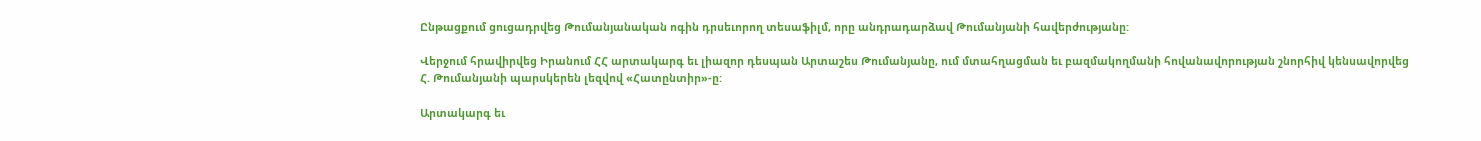Ընթացքում ցուցադրվեց Թումանյանական ոգին դրսեւորող տեսաֆիլմ, որը անդրադարձավ Թումանյանի հավերժությանը:

Վերջում հրավիրվեց Իրանում ՀՀ արտակարգ եւ լիազոր դեսպան Արտաշես Թումանյանը, ում մտահղացման եւ բազմակողմանի հովանավորության շնորհիվ կենսավորվեց Հ. Թումանյանի պարսկերեն լեզվով «Հատընտիր»-ը:

Արտակարգ եւ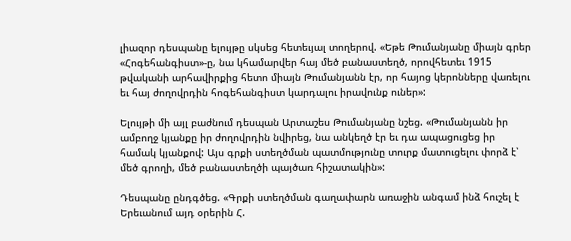լիազոր դեսպանը ելույթը սկսեց հետեւյալ տողերով. «Եթե Թումանյանը միայն գրեր «Հոգեհանգիստ»-ը, նա կհամարվեր հայ մեծ բանաստեղծ, որովհետեւ 1915 թվականի արհավիրքից հետո միայն Թումանյանն էր, որ հայոց կերոնները վառելու եւ հայ ժողովրդին հոգեհանգիստ կարդալու իրավունք ուներ»:

Ելույթի մի այլ բաժնում դեսպան Արտաշես Թումանյանը նշեց. «Թումանյանն իր ամբողջ կյանքը իր ժողովրդին նվիրեց, նա անկեղծ էր եւ դա ապացուցեց իր համակ կյանքով: Այս գրքի ստեղծման պատմությունը տուրք մատուցելու փորձ է՝ մեծ գրողի, մեծ բանաստեղծի պայծառ հիշատակին»:

Դեսպանը ընդգծեց. «Գրքի ստեղծման գաղափարն առաջին անգամ ինձ հուշել է Երեւանում այդ օրերին Հ.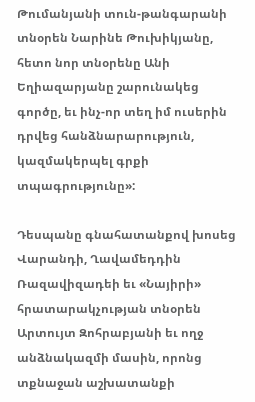Թումանյանի տուն-թանգարանի տնօրեն Նարինե Թուխիկյանը, հետո նոր տնօրենը Անի Եղիազարյանը շարունակեց գործը, եւ ինչ-որ տեղ իմ ուսերին դրվեց հանձնարարություն, կազմակերպել գրքի տպագրությունը»:

Դեսպանը գնահատանքով խոսեց Վարանդի, Ղավամեդդին Ռազավիզադեի եւ «Նայիրի» հրատարակչության տնօրեն Արտույտ Զոհրաբյանի եւ ողջ անձնակազմի մասին, որոնց տքնաջան աշխատանքի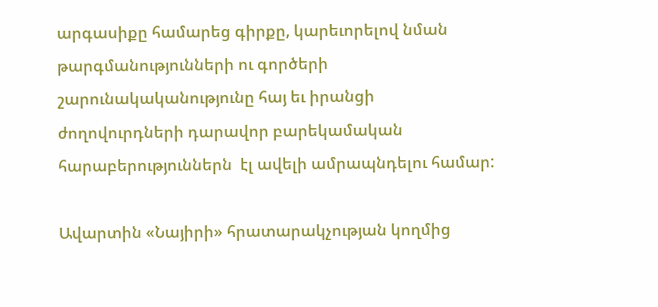արգասիքը համարեց գիրքը, կարեւորելով նման թարգմանությունների ու գործերի շարունակականությունը հայ եւ իրանցի ժողովուրդների դարավոր բարեկամական հարաբերություններն  էլ ավելի ամրապնդելու համար:

Ավարտին «Նայիրի» հրատարակչության կողմից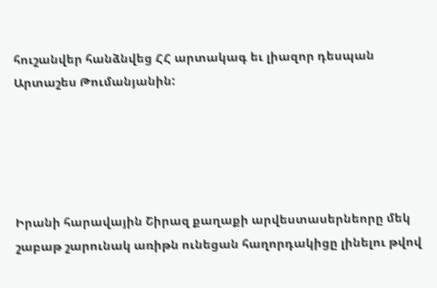հուշանվեր հանձնվեց ՀՀ արտակագ եւ լիազոր դեսպան Արտաշես Թումանյանին:





Իրանի հարավային Շիրազ քաղաքի արվեստասերնեորը մեկ շաբաթ շարունակ առիթն ունեցան հաղորդակիցը լինելու թվով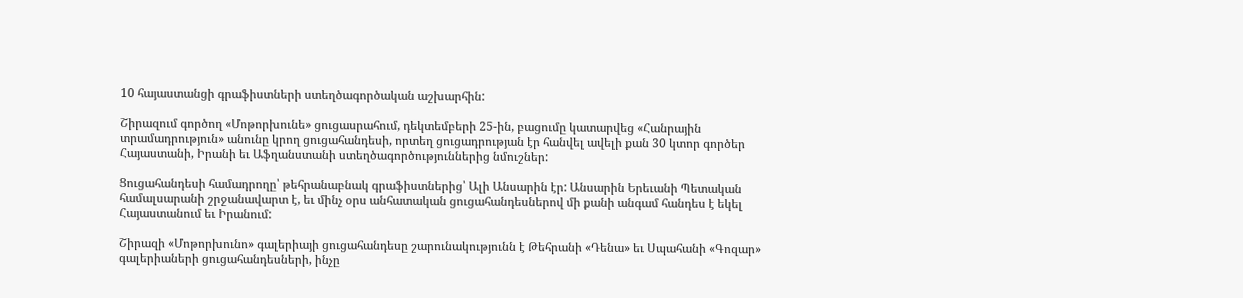10 հայաստանցի գրաֆիստների ստեղծագործական աշխարհին:

Շիրազում գործող «Մոթորխունե» ցուցասրահում, դեկտեմբերի 25-ին, բացումը կատարվեց «Հանրային տրամադրություն» անունը կրող ցուցահանդեսի, որտեղ ցուցադրության էր հանվել ավելի քան 30 կտոր գործեր Հայաստանի, Իրանի եւ Աֆղանստանի ստեղծագործություններից նմուշներ:

Ցուցահանդեսի համադրողը՝ թեհրանաբնակ գրաֆիստներից՝ Ալի Անսարին էր: Անսարին Երեւանի Պետական համալսարանի շրջանավարտ է, եւ մինչ օրս անհատական ցուցահանդեսներով մի քանի անգամ հանդես է եկել Հայաստանում եւ Իրանում:

Շիրազի «Մոթորխունո» գալերիայի ցուցահանդեսը շարունակությունն է Թեհրանի «Դենա» եւ Սպահանի «Գոզար» գալերիաների ցուցահանդեսների, ինչը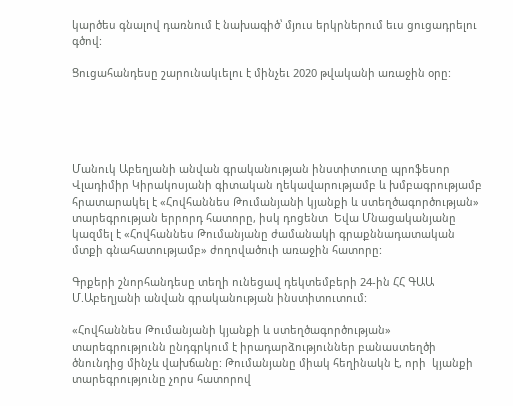կարծես գնալով դառնում է նախագիծ՝ մյուս երկրներում եւս ցուցադրելու գծով:

Ցուցահանդեսը շարունակւելու է մինչեւ 2020 թվականի առաջին օրը:





Մանուկ Աբեղյանի անվան գրականության ինստիտուտը պրոֆեսոր Վլադիմիր Կիրակոսյանի գիտական ղեկավարությամբ և խմբագրությամբ հրատարակել է «Հովհաննես Թումանյանի կյանքի և ստեղծագործության» տարեգրության երրորդ հատորը, իսկ դոցենտ  Եվա Մնացականյանը կազմել է «Հովհաննես Թումանյանը ժամանակի գրաքննադատական մտքի գնահատությամբ» ժողովածուի առաջին հատորը:

Գրքերի շնորհանդեսը տեղի ունեցավ դեկտեմբերի 24-ին ՀՀ ԳԱԱ Մ.Աբեղյանի անվան գրականության ինստիտուտում:

«Հովհաննես Թումանյանի կյանքի և ստեղծագործության» տարեգրությունն ընդգրկում է իրադարձություններ բանաստեղծի ծնունդից մինչև վախճանը: Թումանյանը միակ հեղինակն է, որի  կյանքի տարեգրությունը չորս հատորով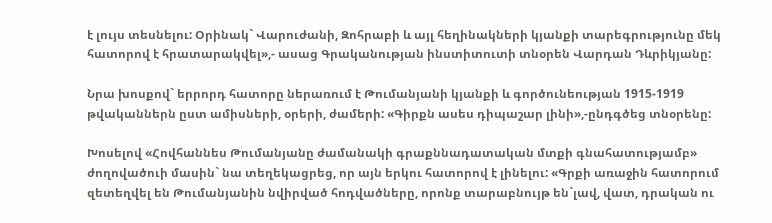է լույս տեսնելու: Օրինակ` Վարուժանի, Զոհրաբի և այլ հեղինակների կյանքի տարեգրությունը մեկ հատորով է հրատարակվել»,- ասաց Գրականության ինստիտուտի տնօրեն Վարդան Դևրիկյանը:

Նրա խոսքով` երրորդ հատորը ներառում է Թումանյանի կյանքի և գործունեության 1915-1919 թվականներն ըստ ամիսների, օրերի, ժամերի: «Գիրքն ասես դիպաշար լինի»,-ընդգծեց տնօրենը:

Խոսելով «Հովհաննես Թումանյանը ժամանակի գրաքննադատական մտքի գնահատությամբ» ժողովածուի մասին` նա տեղեկացրեց, որ այն երկու հատորով է լինելու: «Գրքի առաջին հատորում զետեղվել են Թումանյանին նվիրված հոդվածները, որոնք տարաբնույթ են`լավ, վատ, դրական ու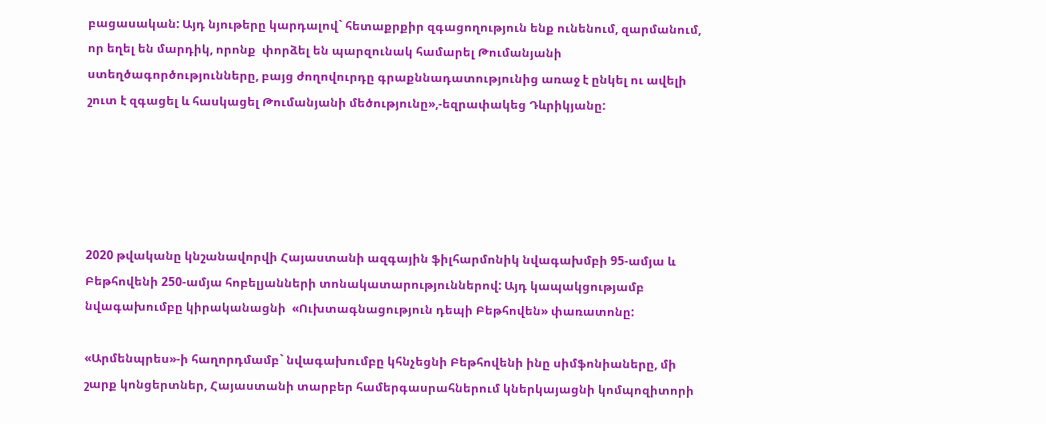բացասական: Այդ նյութերը կարդալով` հետաքրքիր զգացողություն ենք ունենում, զարմանում, որ եղել են մարդիկ, որոնք  փորձել են պարզունակ համարել Թումանյանի ստեղծագործությունները, բայց ժողովուրդը գրաքննադատությունից առաջ է ընկել ու ավելի շուտ է զգացել և հասկացել Թումանյանի մեծությունը»,-եզրափակեց Դևրիկյանը:





2020 թվականը կնշանավորվի Հայաստանի ազգային ֆիլհարմոնիկ նվագախմբի 95-ամյա և Բեթհովենի 250-ամյա հոբելյանների տոնակատարություններով: Այդ կապակցությամբ նվագախումբը կիրականացնի  «Ուխտագնացություն դեպի Բեթհովեն» փառատոնը:

«Արմենպրես»-ի հաղորդմամբ` նվագախումբը կհնչեցնի Բեթհովենի ինը սիմֆոնիաները, մի շարք կոնցերտներ, Հայաստանի տարբեր համերգասրահներում կներկայացնի կոմպոզիտորի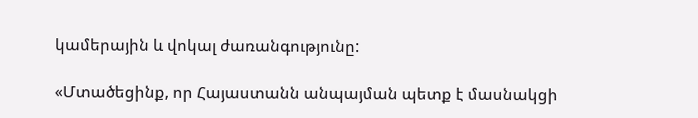կամերային և վոկալ ժառանգությունը:

«Մտածեցինք, որ Հայաստանն անպայման պետք է մասնակցի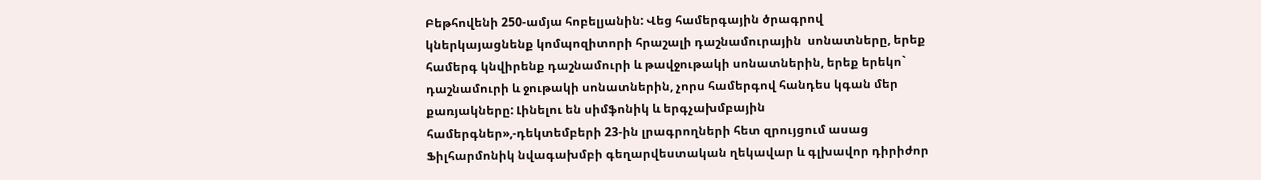Բեթհովենի 250-ամյա հոբելյանին: Վեց համերգային ծրագրով կներկայացնենք կոմպոզիտորի հրաշալի դաշնամուրային  սոնատները, երեք համերգ կնվիրենք դաշնամուրի և թավջութակի սոնատներին, երեք երեկո` դաշնամուրի և ջութակի սոնատներին, չորս համերգով հանդես կգան մեր քառյակները: Լինելու են սիմֆոնիկ և երգչախմբային համերգներ»,-դեկտեմբերի 23-ին լրագրողների հետ զրույցում ասաց Ֆիլհարմոնիկ նվագախմբի գեղարվեստական ղեկավար և գլխավոր դիրիժոր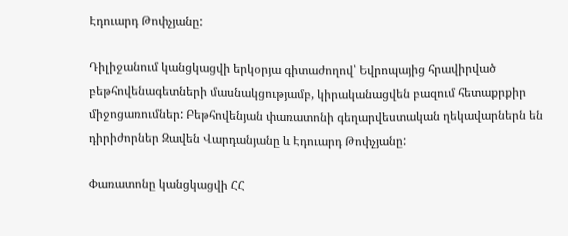Էդուարդ Թոփչյանը:

Դիլիջանում կանցկացվի երկօրյա գիտաժողով՝ Եվրոպայից հրավիրված բեթհովենագետների մասնակցությամբ, կիրականացվեն բազում հետաքրքիր միջոցառումներ: Բեթհովենյան փառատոնի գեղարվեստական ղեկավարներն են դիրիժորներ Զավեն Վարդանյանը և Էդուարդ Թոփչյանը:

Փառատոնը կանցկացվի ՀՀ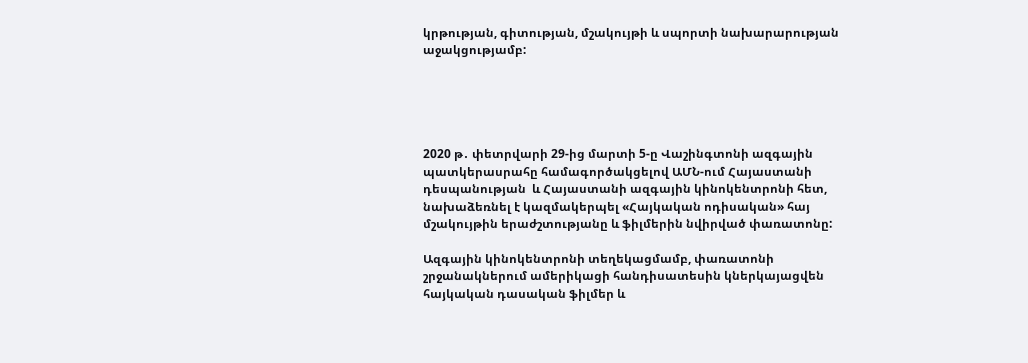կրթության, գիտության, մշակույթի և սպորտի նախարարության աջակցությամբ:





2020 թ․ փետրվարի 29-ից մարտի 5-ը Վաշինգտոնի ազգային պատկերասրահը համագործակցելով ԱՄՆ-ում Հայաստանի դեսպանության  և Հայաստանի ազգային կինոկենտրոնի հետ, նախաձեռնել է կազմակերպել «Հայկական ոդիսական» հայ մշակույթին երաժշտությանը և ֆիլմերին նվիրված փառատոնը:

Ազգային կինոկենտրոնի տեղեկացմամբ, փառատոնի շրջանակներում ամերիկացի հանդիսատեսին կներկայացվեն հայկական դասական ֆիլմեր և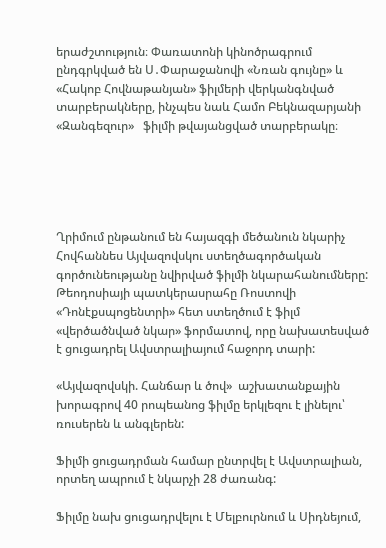երաժշտություն։ Փառատոնի կինոծրագրում ընդգրկված են Ս․Փարաջանովի «Նռան գույնը» և  «Հակոբ Հովնաթանյան» ֆիլմերի վերկանգնված տարբերակները, ինչպես նաև Համո Բեկնազարյանի «Զանգեզուր»   ֆիլմի թվայանցված տարբերակը։





Ղրիմում ընթանում են հայազգի մեծանուն նկարիչ Հովհաննես Այվազովսկու ստեղծագործական գործունեությանը նվիրված ֆիլմի նկարահանումները: Թեոդոսիայի պատկերասրահը Ռոստովի «Դոնէքսպոցենտրի» հետ ստեղծում է ֆիլմ «վերծածնված նկար» ֆորմատով, որը նախատեսված է ցուցադրել Ավստրալիայում հաջորդ տարի:

«Այվազովսկի. Հանճար և ծով»  աշխատանքային խորագրով 40 րոպեանոց ֆիլմը երկլեզու է լինելու՝ ռուսերեն և անգլերեն:

Ֆիլմի ցուցադրման համար ընտրվել է Ավստրալիան, որտեղ ապրում է նկարչի 28 ժառանգ:

Ֆիլմը նախ ցուցադրվելու է Մելբուրնում և Սիդնեյում,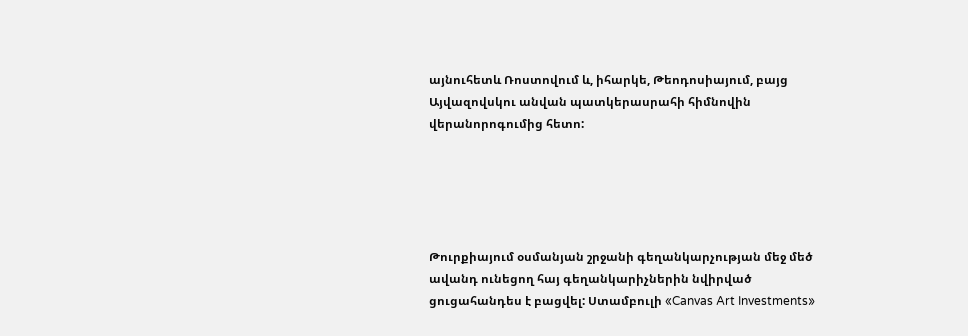այնուհետև Ռոստովում և, իհարկե, Թեոդոսիայում, բայց Այվազովսկու անվան պատկերասրահի հիմնովին վերանորոգումից հետո:





Թուրքիայում օսմանյան շրջանի գեղանկարչության մեջ մեծ ավանդ ունեցող հայ գեղանկարիչներին նվիրված ցուցահանդես է բացվել: Ստամբուլի «Canvas Art Investments»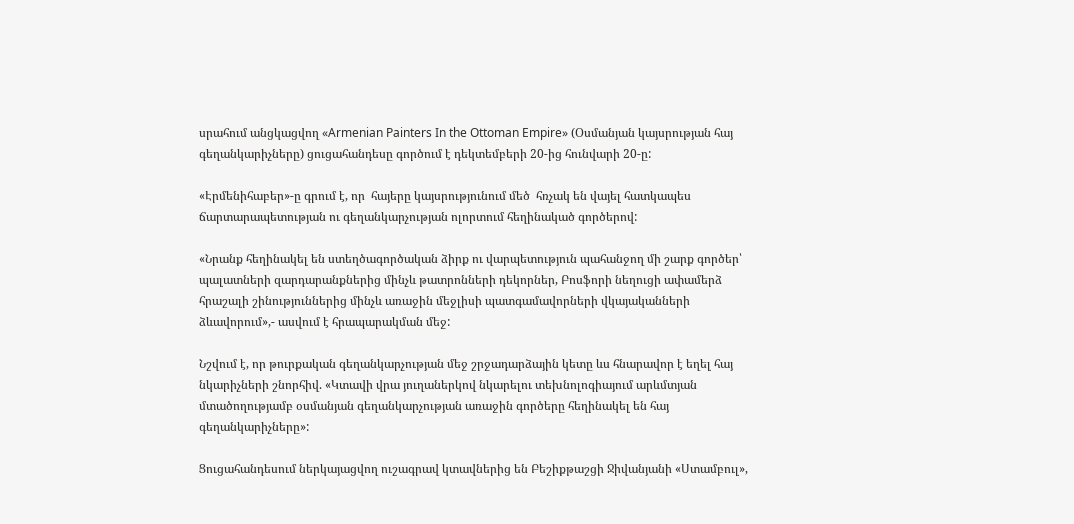սրահում անցկացվող «Armenian Painters In the Ottoman Empire» (Օսմանյան կայսրության հայ գեղանկարիչները) ցուցահանդեսը գործում է դեկտեմբերի 20-ից հունվարի 20-ը:

«Էրմենիհաբեր»-ը գրում է, որ  հայերը կայսրությունում մեծ  հռչակ են վայել հատկապես ճարտարապետության ու գեղանկարչության ոլորտում հեղինակած գործերով:

«Նրանք հեղինակել են ստեղծագործական ձիրք ու վարպետություն պահանջող մի շարք գործեր՝ պալատների զարդարանքներից մինչև թատրոնների դեկորներ, Բոսֆորի նեղուցի ափամերձ հրաշալի շինություններից մինչև առաջին մեջլիսի պատգամավորների վկայականների ձևավորում»,- ասվում է հրապարակման մեջ:

Նշվում է, որ թուրքական գեղանկարչության մեջ շրջադարձային կետը ևս հնարավոր է եղել հայ նկարիչների շնորհիվ. «Կտավի վրա յուղաներկով նկարելու տեխնոլոգիայում արևմտյան մտածողությամբ օսմանյան գեղանկարչության առաջին գործերը հեղինակել են հայ գեղանկարիչները»:

Ցուցահանդեսում ներկայացվող ուշագրավ կտավներից են Բեշիքթաշցի Ջիվանյանի «Ստամբուլ»,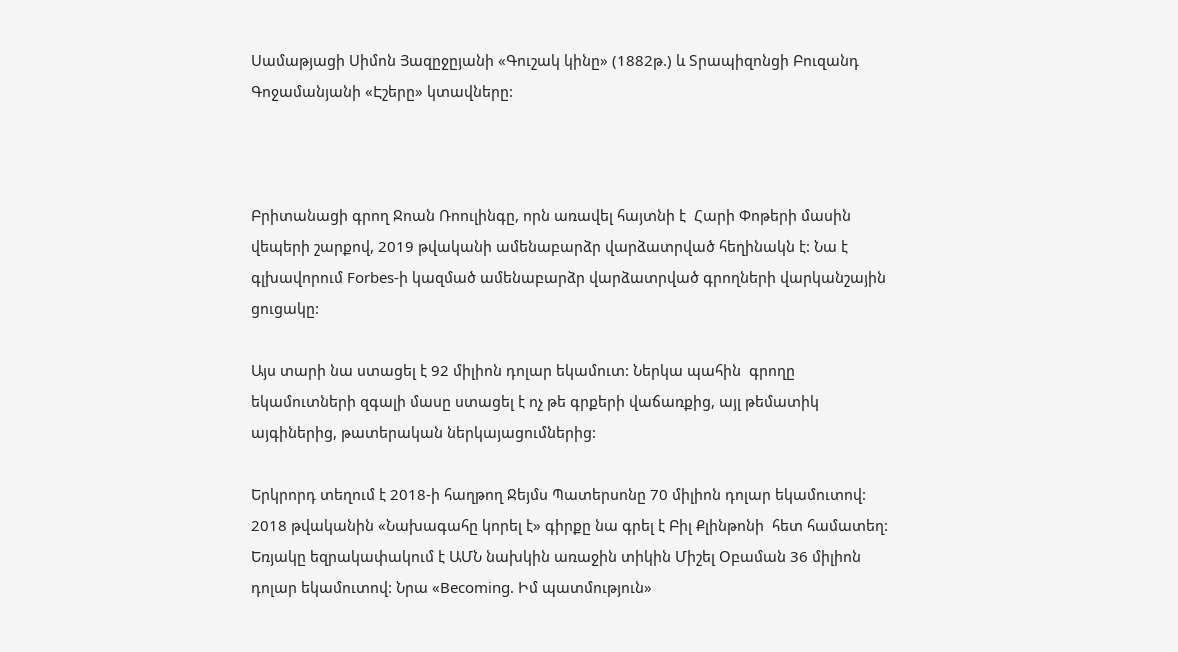Սամաթյացի Սիմոն Յազըջըյանի «Գուշակ կինը» (1882թ.) և Տրապիզոնցի Բուզանդ Գոջամանյանի «Էշերը» կտավները:



Բրիտանացի գրող Ջոան Ռոուլինգը, որն առավել հայտնի է  Հարի Փոթերի մասին վեպերի շարքով, 2019 թվականի ամենաբարձր վարձատրված հեղինակն է: Նա է գլխավորում Forbes-ի կազմած ամենաբարձր վարձատրված գրողների վարկանշային ցուցակը:

Այս տարի նա ստացել է 92 միլիոն դոլար եկամուտ: Ներկա պահին  գրողը եկամուտների զգալի մասը ստացել է ոչ թե գրքերի վաճառքից, այլ թեմատիկ այգիներից, թատերական ներկայացումներից:

Երկրորդ տեղում է 2018-ի հաղթող Ջեյմս Պատերսոնը 70 միլիոն դոլար եկամուտով: 2018 թվականին «Նախագահը կորել է» գիրքը նա գրել է Բիլ Քլինթոնի  հետ համատեղ: Եռյակը եզրակափակում է ԱՄՆ նախկին առաջին տիկին Միշել Օբաման 36 միլիոն  դոլար եկամուտով: Նրա «Becoming. Իմ պատմություն»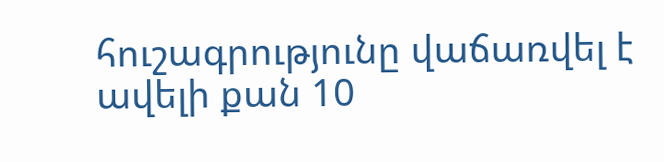հուշագրությունը վաճառվել է ավելի քան 10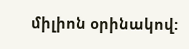միլիոն օրինակով: